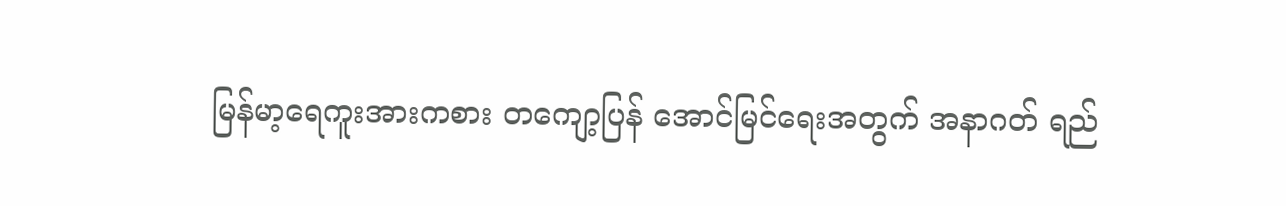မြန်မာ့ရေကူးအားကစား တကျော့ပြန် အောင်မြင်ရေးအတွက် အနာဂတ် ရည်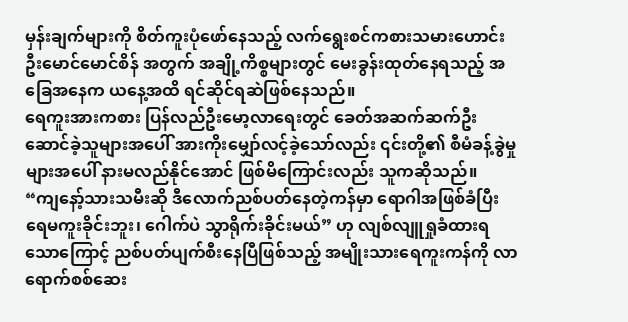မှန်းချက်များကို စိတ်ကူးပုံဖော်နေသည့် လက်ရွေးစင်ကစားသမားဟောင်း ဦးမောင်မောင်စိန် အတွက် အချို့ကိစ္စများတွင် မေးခွန်းထုတ်နေရသည့် အခြေအနေက ယနေ့အထိ ရင်ဆိုင်ရဆဲဖြစ်နေသည်။
ရေကူးအားကစား ပြန်လည်ဦးမော့လာရေးတွင် ခေတ်အဆက်ဆက်ဦးဆောင်ခဲ့သူများအပေါ် အားကိုးမျှော်လင့်ခဲ့သော်လည်း ၎င်းတို့၏ စီမံခန့်ခွဲမှုများအပေါ် နားမလည်နိုင်အောင် ဖြစ်မိကြောင်းလည်း သူကဆိုသည်။
“ကျနော့်သားသမီးဆို ဒီလောက်ညစ်ပတ်နေတဲ့ကန်မှာ ရောဂါအဖြစ်ခံပြီး ရေမကူးခိုင်းဘူး၊ ဂေါက်ပဲ သွာရိုက်းခိုင်းမယ်” ဟု လျစ်လျူရှုခံထားရသောကြောင့် ညစ်ပတ်ပျက်စီးနေပြီဖြစ်သည့် အမျိုးသားရေကူးကန်ကို လာရောက်စစ်ဆေး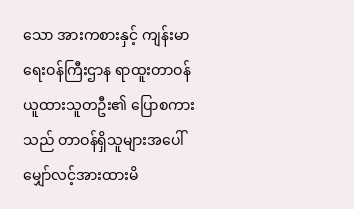သော အားကစားနှင့် ကျန်းမာရေးဝန်ကြီးဌာန ရာထူးတာဝန်ယူထားသူတဦး၏ ပြောစကားသည် တာဝန်ရှိသူများအပေါ် မျှော်လင့်အားထားမိ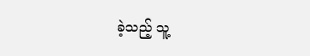ခဲ့သည့် သူ့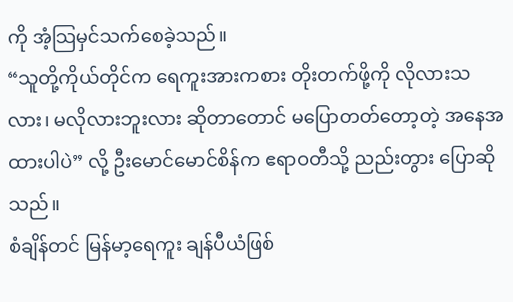ကို အံ့သြမှင်သက်စေခဲ့သည်။
“သူတို့ကိုယ်တိုင်က ရေကူးအားကစား တိုးတက်ဖို့ကို လိုလားသလား၊ မလိုလားဘူးလား ဆိုတာတောင် မပြောတတ်တော့တဲ့ အနေအထားပါပဲ” လို့ ဦးမောင်မောင်စိန်က ဧရာဝတီသို့ ညည်းတွား ပြောဆိုသည်။
စံချိန်တင် မြန်မာ့ရေကူး ချန်ပီယံဖြစ်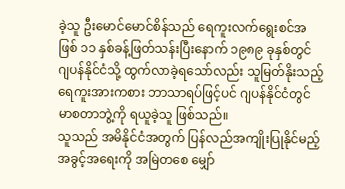ခဲ့သူ ဦးမောင်မောင်စိန်သည် ရေကူးလက်ရွေးစင်အဖြစ် ၁၁ နှစ်ခန့်ဖြတ်သန်းပြီးနောက် ၁၉၈၉ ခုနှစ်တွင် ဂျပန်နိုင်ငံသို့ ထွက်လာခဲ့ရသော်လည်း သူမြတ်နိုးသည့် ရေကူးအားကစား ဘာသာရပ်ဖြင့်ပင် ဂျပန်နိုင်ငံတွင် မာစတာဘွဲ့ကို ရယူခဲ့သူ ဖြစ်သည်။
သူသည် အမိနိုင်ငံအတွက် ပြန်လည်အကျိုးပြုနိုင်မည့် အခွင့်အရေးကို အမြဲတစေ မျှော်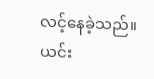လင့်နေခဲ့သည်။
ယင်း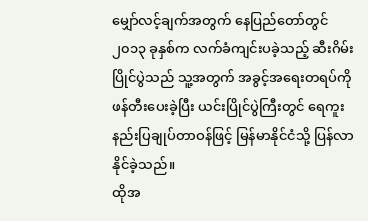မျှော်လင့်ချက်အတွက် နေပြည်တော်တွင် ၂၀၁၃ ခုနှစ်က လက်ခံကျင်းပခဲ့သည့် ဆီးဂိမ်းပြိုင်ပွဲသည် သူ့အတွက် အခွင့်အရေးတရပ်ကို ဖန်တီးပေးခဲ့ပြီး ယင်းပြိုင်ပွဲကြီးတွင် ရေကူးနည်းပြချုပ်တာဝန်ဖြင့် မြန်မာနိုင်ငံသို့ ပြန်လာနိုင်ခဲ့သည်။
ထိုအ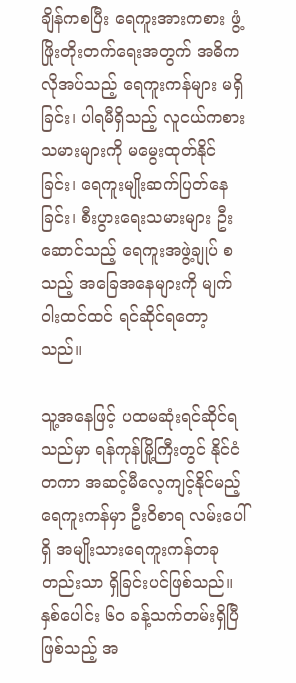ချိန်ကစပြီး ရေကူးအားကစား ဖွံ့ဖြိုးတိုးတက်ရေးအတွက် အဓိက လိုအပ်သည့် ရေကူးကန်များ မရှိခြင်း၊ ပါရမီရှိသည့် လူငယ်ကစားသမားများကို မမွေးထုတ်နိုင်ခြင်း၊ ရေကူးမျိုးဆက်ပြတ်နေခြင်း၊ စီးပွားရေးသမားများ ဦးဆောင်သည့် ရေကူးအဖွဲ့ချုပ် စသည့် အခြေအနေများကို မျက်ဝါးထင်ထင် ရင်ဆိုင်ရတော့သည်။

သူ့အနေဖြင့် ပထမဆုံးရင်ဆိုင်ရသည်မှာ ရန်ကုန်မြို့ကြီးတွင် နိုင်ငံတကာ အဆင့်မီလေ့ကျင့်နိုင်မည့် ရေကူးကန်မှာ ဦးဝိစာရ လမ်းပေါ်ရှိ အမျိုးသားရေကူးကန်တခုတည်းသာ ရှိခြင်းပင်ဖြစ်သည်။
နှစ်ပေါင်း ၆၀ ခန့်သက်တမ်းရှိပြီဖြစ်သည့် အ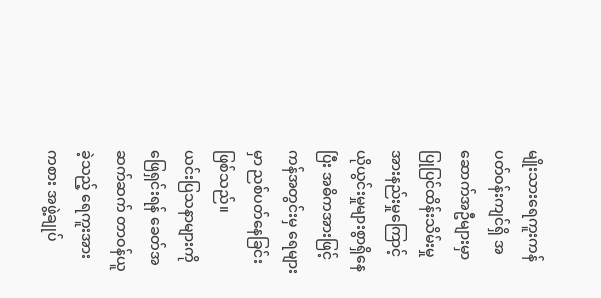မျိုးသားရေကူးကန် ပတ်ဝန်းကျင်ရှိ အဆောက်အဦများမှာ ပြုပြင်ထိန်းသိမ်းမှု အားနည်းမှုကြောင့် ယိုယွင်းမှုများစွာရှိနေပြီး အဓိကအားဖြင့် ကန်အတွင်းမှ ရေများမှာ ညစ်ပတ်နေခြင်းဖြစ်သည်။
ယင်းပြသနာများကိုဖြေရှင်းရန် ခေတ်အဆက်ဆက် တာဝန်ယူခဲ့သည့် ရေကူးအားကစား အဖွဲ့ချုပ်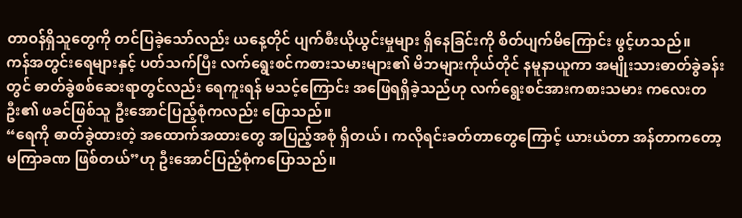တာဝန်ရှိသူတွေကို တင်ပြခဲ့သော်လည်း ယနေ့တိုင် ပျက်စီးယိုယွင်းမှုများ ရှိနေခြင်းကို စိတ်ပျက်မိကြောင်း ဖွင့်ဟသည်။
ကန်အတွင်းရေများနှင့် ပတ်သက်ပြီး လက်ရွေးစင်ကစားသမားများ၏ မိဘများကိုယ်တိုင် နမူနာယူကာ အမျိုးသားဓာတ်ခွဲခန်းတွင် ဓာတ်ခွဲစစ်ဆေးရာတွင်လည်း ရေကူးရန် မသင့်ကြောင်း အဖြေရရှိခဲ့သည်ဟု လက်ရွေးစင်အားကစားသမား ကလေးတဦး၏ ဖခင်ဖြစ်သူ ဦးအောင်ပြည့်စုံကလည်း ပြောသည်။
“ရေကို ဓာတ်ခွဲထားတဲ့ အထောက်အထားတွေ အပြည့်အစုံ ရှိတယ်၊ ကလိုရင်းခတ်တာတွေကြောင့် ယားယံတာ အန်တာကတော့ မကြာခဏ ဖြစ်တယ်”ဟု ဦးအောင်ပြည့်စုံကပြောသည်။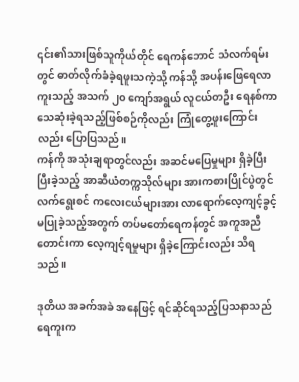၎င်း၏သားဖြစ်သူကိုယ်တိုင် ရေကန်ဘောင် သံလက်ရမ်းတွင် ဓာတ်လိုက်ခံခဲ့ရဖူးသကဲ့သို့ ကန်သို့ အပန်းဖြေရေလာကူးသည့် အသက် ၂၀ ကျော်အရွယ် လူငယ်တဦး ရေနစ်ကာ သေဆုံးခဲ့ရသည့်ဖြစ်စဉ်ကိုလည်း ကြုံတွေ့ဖူးကြောင်းလည်း ပြောပြသည်။
ကန်ကို အသုံးချရာတွင်လည်း အဆင်မပြေမှုများ ရှိခဲ့ပြီး ပြီးခဲ့သည့် အာဆီယံတက္ကသိုလ်များ အားကစားပြိုင်ပွဲတွင် လက်ရွေးစင် ကလေးငယ်များအား လာရောက်လေ့ကျင့်ခွင့် မပြုခဲ့သည့်အတွက် တပ်မတော်ရေကန်တွင် အကူအညီတောင်းကာ လေ့ကျင့်ရမှုများ ရှိခဲ့ကြောင်းလည်း သိရသည်။

ဒုတိယ အခက်အခဲ အနေဖြင့် ရင်ဆိုင်ရသည့်ပြသနာသည် ရေကူးက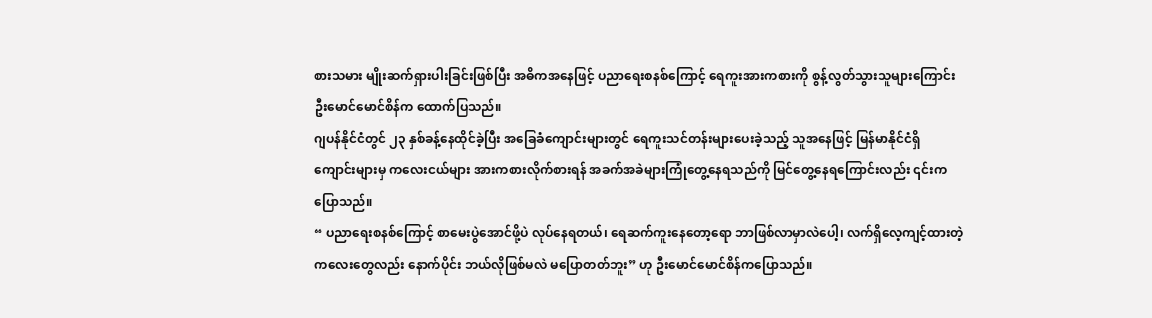စားသမား မျိုးဆက်ရှားပါးခြင်းဖြစ်ပြီး အဓိကအနေဖြင့် ပညာရေးစနစ်ကြောင့် ရေကူးအားကစားကို စွန့်လွတ်သွားသူများကြောင်း ဦးမောင်မောင်စိန်က ထောက်ပြသည်။
ဂျပန်နိုင်ငံတွင် ၂၃ နှစ်ခန့်နေထိုင်ခဲ့ပြီး အခြေခံကျောင်းများတွင် ရေကူးသင်တန်းများပေးခဲ့သည့် သူအနေဖြင့် မြန်မာနိုင်ငံရှိ ကျောင်းများမှ ကလေးငယ်များ အားကစားလိုက်စားရန် အခက်အခဲများကြုံတွေ့နေရသည်ကို မြင်တွေ့နေရကြောင်းလည်း ၎င်းကပြောသည်။
“ ပညာရေးစနစ်ကြောင့် စာမေးပွဲအောင်ဖို့ပဲ လုပ်နေရတယ်၊ ရေဆက်ကူးနေတော့ရော ဘာဖြစ်လာမှာလဲပေါ့၊ လက်ရှိလေ့ကျင့်ထားတဲ့ ကလေးတွေလည်း နောက်ပိုင်း ဘယ်လိုဖြစ်မလဲ မပြောတတ်ဘူး” ဟု ဦးမောင်မောင်စိန်ကပြောသည်။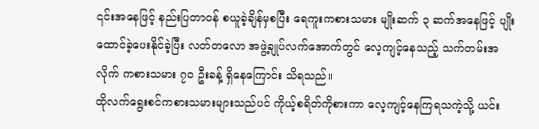၎င်းအနေဖြင့် နည်းပြတာဝန် စယူခဲ့ချိန်မှစပြီး ရေကူးကစားသမား မျိုးဆက် ၃ ဆက်အနေဖြင့် ပျိုးထောင်ခဲ့ပေးနိုင်ခဲ့ပြီး လတ်တလော အဖွဲ့ချုပ်လက်အောက်တွင် လေ့ကျင့်နေသည့် သက်တမ်းအလိုက် ကစားသမား ၇၀ ဦးခန့် ရှိနေကြောင်း သိရသည်။
ထိုလက်ရွေးစင်ကစားသမားများသည်ပင် ကိုယ့်စရိတ်ကိုစားကာ လေ့ကျင့်နေကြရသကဲ့သို့ ယင်း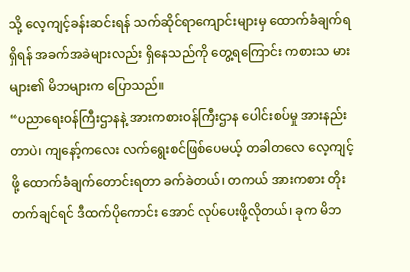သို့ လေ့ကျင့်ခန်းဆင်းရန် သက်ဆိုင်ရာကျောင်းများမှ ထောက်ခံချက်ရရှိရန် အခက်အခဲများလည်း ရှိနေသည်ကို တွေ့ရကြောင်း ကစားသ မားများ၏ မိဘများက ပြောသည်။
“ပညာရေးဝန်ကြီးဌာနနဲ့ အားကစားဝန်ကြီးဌာန ပေါင်းစပ်မှု အားနည်းတာပဲ၊ ကျနော့်ကလေး လက်ရွေးစင်ဖြစ်ပေမယ့် တခါတလေ လေ့ကျင့်ဖို့ ထောက်ခံချက်တောင်းရတာ ခက်ခဲတယ်၊ တကယ် အားကစား တိုးတက်ချင်ရင် ဒီထက်ပိုကောင်း အောင် လုပ်ပေးဖို့လိုတယ်၊ ခုက မိဘ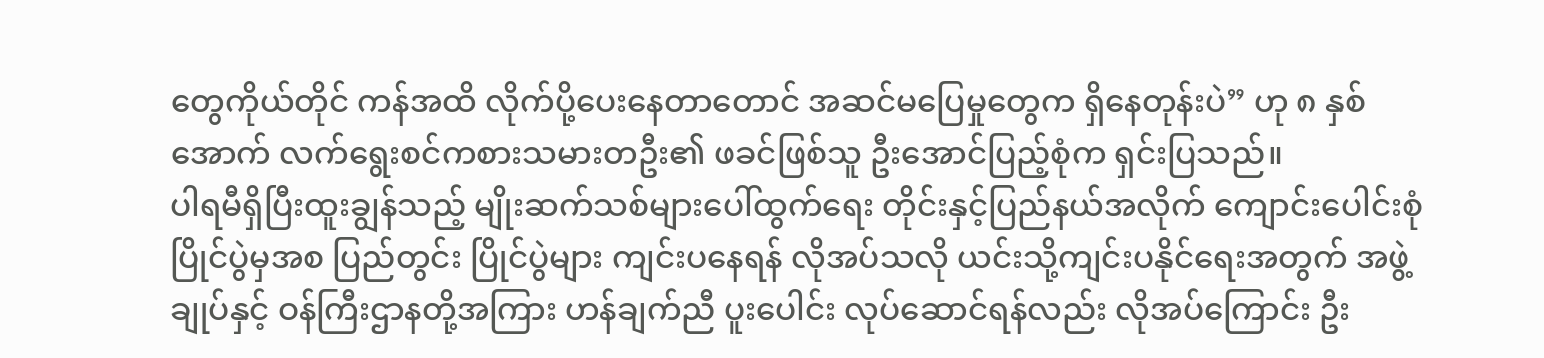တွေကိုယ်တိုင် ကန်အထိ လိုက်ပို့ပေးနေတာတောင် အဆင်မပြေမှုတွေက ရှိနေတုန်းပဲ” ဟု ၈ နှစ်အောက် လက်ရွေးစင်ကစားသမားတဦး၏ ဖခင်ဖြစ်သူ ဦးအောင်ပြည့်စုံက ရှင်းပြသည်။
ပါရမီရှိပြီးထူးချွန်သည့် မျိုးဆက်သစ်များပေါ်ထွက်ရေး တိုင်းနှင့်ပြည်နယ်အလိုက် ကျောင်းပေါင်းစုံပြိုင်ပွဲမှအစ ပြည်တွင်း ပြိုင်ပွဲများ ကျင်းပနေရန် လိုအပ်သလို ယင်းသို့ကျင်းပနိုင်ရေးအတွက် အဖွဲ့ချုပ်နှင့် ဝန်ကြီးဌာနတို့အကြား ဟန်ချက်ညီ ပူးပေါင်း လုပ်ဆောင်ရန်လည်း လိုအပ်ကြောင်း ဦး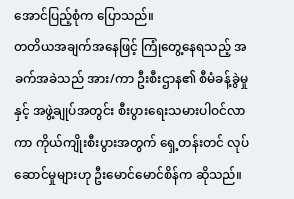အောင်ပြည့်စုံက ပြောသည်။
တတိယအချက်အနေဖြင့် ကြုံတွေ့နေရသည့် အခက်အခဲသည် အား/ကာ ဦးစီးဌာန၏ စီမံခန့်ခွဲမှုနှင့် အဖွဲ့ချုပ်အတွင်း စီးပွားရေးသမားပါဝင်လာကာ ကိုယ်ကျိုးစီးပွားအတွက် ရှေ့တန်းတင် လုပ်ဆောင်မှုများဟု ဦးမောင်မောင်စိန်က ဆိုသည်။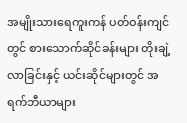အမျိုးသားရေကူးကန် ပတ်ဝန်းကျင်တွင် စားသောက်ဆိုင်ခန်းများ တိုးချဲ့လာခြင်းနှင့် ယင်းဆိုင်များတွင် အရက်ဘီယာများ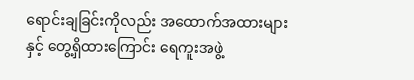ရောင်းချခြင်းကိုလည်း အထောက်အထားများနှင့် တွေ့ရှိထားကြောင်း ရေကူးအဖွဲ့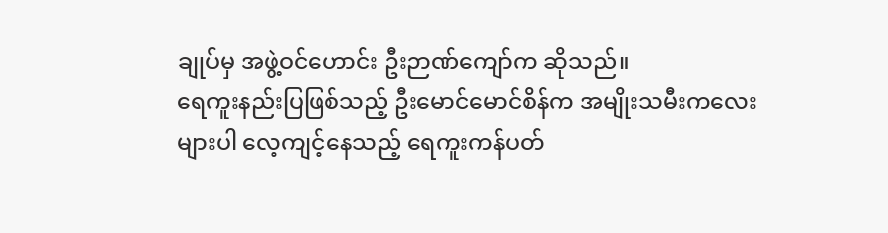ချုပ်မှ အဖွဲ့ဝင်ဟောင်း ဦးဉာဏ်ကျော်က ဆိုသည်။
ရေကူးနည်းပြဖြစ်သည့် ဦးမောင်မောင်စိန်က အမျိုးသမီးကလေးများပါ လေ့ကျင့်နေသည့် ရေကူးကန်ပတ်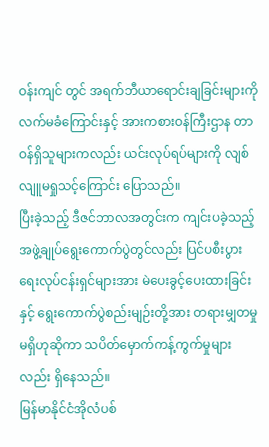ဝန်းကျင် တွင် အရက်ဘီယာရောင်းချခြင်းများကို လက်မခံကြောင်းနှင့် အားကစားဝန်ကြီးဌာန တာဝန်ရှိသူများကလည်း ယင်းလုပ်ရပ်များကို လျစ်လျူမရှုသင့်ကြောင်း ပြောသည်။
ပြီးခဲ့သည့် ဒီဇင်ဘာလအတွင်းက ကျင်းပခဲ့သည့် အဖွဲ့ချုပ်ရွေးကောက်ပွဲတွင်လည်း ပြင်ပစီးပွားရေးလုပ်ငန်းရှင်များအား မဲပေးခွင့်ပေးထားခြင်းနှင့် ရွေးကောက်ပွဲစည်းမျဉ်းတို့အား တရားမျှတမှုမရှိဟုဆိုကာ သပိတ်မှောက်ကန့်ကွက်မှုများလည်း ရှိနေသည်။
မြန်မာနိုင်ငံအိုလံပစ်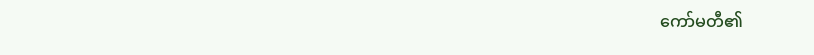ကော်မတီ၏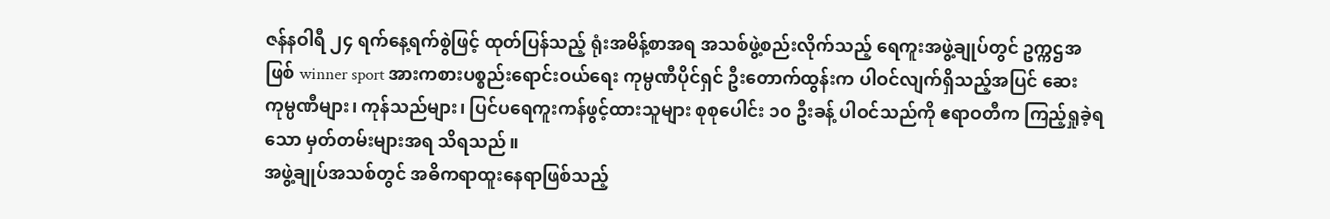ဇန်နဝါရီ ၂၄ ရက်နေ့ရက်စွဲဖြင့် ထုတ်ပြန်သည့် ရုံးအမိန့်စာအရ အသစ်ဖွဲ့စည်းလိုက်သည့် ရေကူးအဖွဲ့ချုပ်တွင် ဥက္ကဌအဖြစ် winner sport အားကစားပစ္စည်းရောင်းဝယ်ရေး ကုမ္ပဏီပိုင်ရှင် ဦးတောက်ထွန်းက ပါဝင်လျက်ရှိသည့်အပြင် ဆေးကုမ္ပဏီများ၊ ကုန်သည်များ၊ ပြင်ပရေကူးကန်ဖွင့်ထားသူများ စုစုပေါင်း ၁၀ ဦးခန့် ပါဝင်သည်ကို ဧရာဝတီက ကြည့်ရှုခဲ့ရသော မှတ်တမ်းများအရ သိရသည်။
အဖွဲ့ချုပ်အသစ်တွင် အဓိကရာထူးနေရာဖြစ်သည့်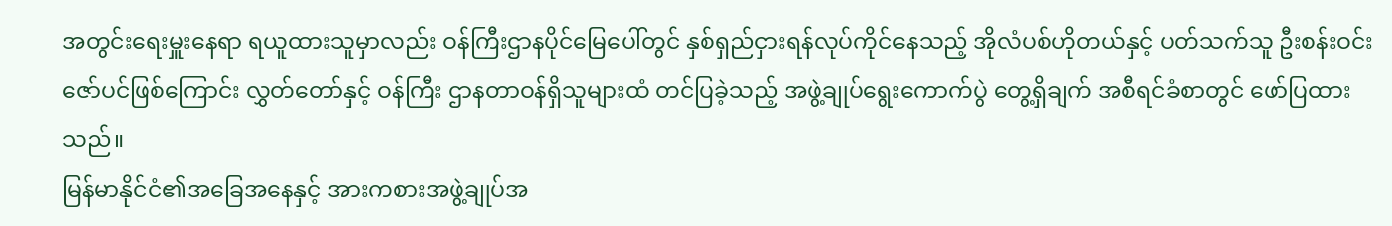အတွင်းရေးမှူးနေရာ ရယူထားသူမှာလည်း ဝန်ကြီးဌာနပိုင်မြေပေါ်တွင် နှစ်ရှည်ငှားရန်လုပ်ကိုင်နေသည့် အိုလံပစ်ဟိုတယ်နှင့် ပတ်သက်သူ ဦးစန်းဝင်းဇော်ပင်ဖြစ်ကြောင်း လွှတ်တော်နှင့် ဝန်ကြီး ဌာနတာဝန်ရှိသူများထံ တင်ပြခဲ့သည့် အဖွဲ့ချုပ်ရွေးကောက်ပွဲ တွေ့ရှိချက် အစီရင်ခံစာတွင် ဖော်ပြထားသည်။
မြန်မာနိုင်ငံ၏အခြေအနေနှင့် အားကစားအဖွဲ့ချုပ်အ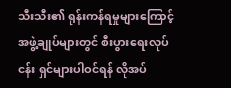သီးသီး၏ ရုန်းကန်ရမှုများကြောင့် အဖွဲ့ချုပ်များတွင် စီးပွားရေးလုပ်ငန်း ရှင်များပါဝင်ရန် လိုအပ်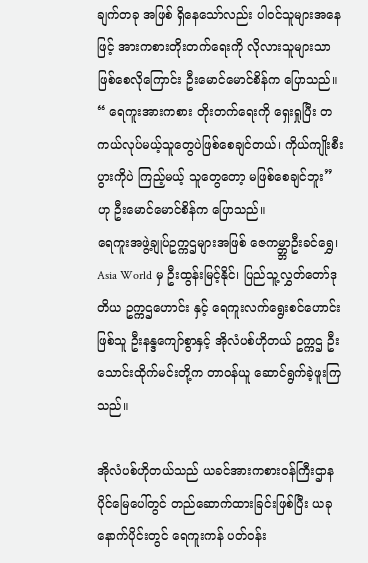ချက်တခု အဖြစ် ရှိနေသော်လည်း ပါဝင်သူများအနေဖြင့် အားကစားတိုးတက်ရေးကို လိုလားသူများသာ ဖြစ်စေလိုကြောင်း ဦးမောင်မောင်စိန်က ပြောသည်။
“ ရေကူးအားကစား တိုးတက်ရေးကို ရှေးရှုပြီး တကယ်လုပ်မယ့်သူတွေပဲဖြစ်စေချင်တယ်၊ ကိုယ်ကျိုးစီးပွားကိုပဲ ကြည့်မယ့် သူတွေတော့ မဖြစ်စေချင်ဘူး”ဟု ဦးမောင်မောင်စိန်က ပြောသည်။
ရေကူးအဖွဲ့ချုပ်ဥက္ကဌများအဖြစ် ဇေကမ္ဘ္ဘာဦးခင်ရွှေ၊ Asia World မှ ဦးထွန်းမြင့်နိုင်၊ ပြည်သူ့လွှတ်တော်ဒုတိယ ဥက္ကဌဟောင်း နှင့် ရေကူးလက်ရွေးစင်ဟောင်းဖြစ်သူ ဦးနန္ဒကျော်စွာနှင့် အိုလံပစ်ဟိုတယ် ဥက္ကဌ ဦးသောင်းထိုက်မင်းတို့က တာဝန်ယူ ဆောင်ရွက်ခဲ့ဖူးကြသည်။

အိုလံပစ်ဟိုတယ်သည် ယခင်အားကစားဝန်ကြီးဌာနပိုင်မြေပေါ်တွင် တည်ဆောက်ထားခြင်းဖြစ်ပြီး ယခု နောက်ပိုင်းတွင် ရေကူးကန် ပတ်ဝန်း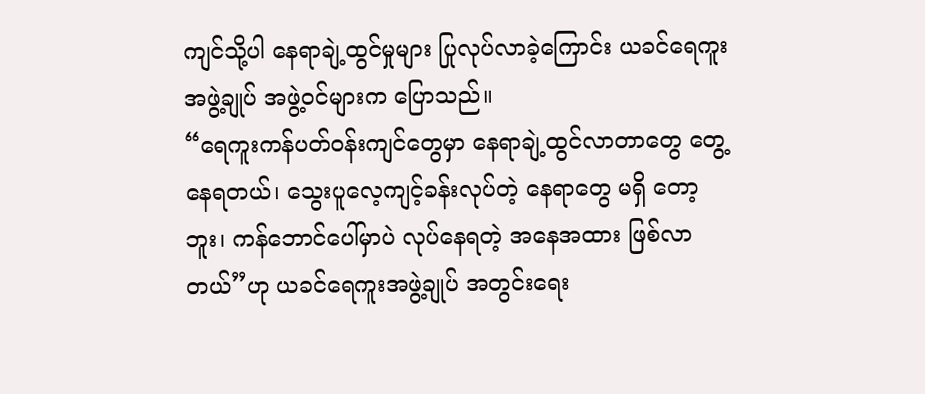ကျင်သို့ပါ နေရာချဲ့ထွင်မှုများ ပြုလုပ်လာခဲ့ကြောင်း ယခင်ရေကူးအဖွဲ့ချုပ် အဖွဲ့ဝင်များက ပြောသည်။
“ရေကူးကန်ပတ်ဝန်းကျင်တွေမှာ နေရာချဲ့ထွင်လာတာတွေ တွေ့နေရတယ်၊ သွေးပူလေ့ကျင့်ခန်းလုပ်တဲ့ နေရာတွေ မရှိ တော့ဘူး၊ ကန်ဘောင်ပေါ်မှာပဲ လုပ်နေရတဲ့ အနေအထား ဖြစ်လာတယ်”ဟု ယခင်ရေကူးအဖွဲ့ချုပ် အတွင်းရေး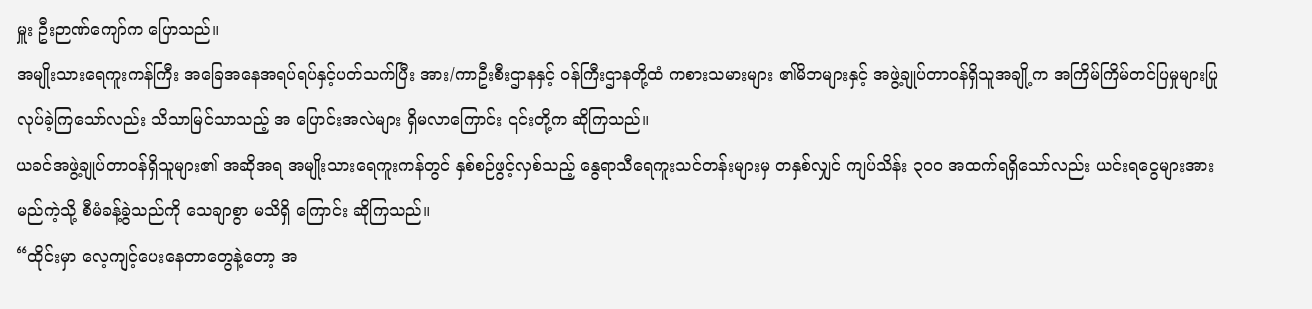မှူး ဦးဉာဏ်ကျော်က ပြောသည်။
အမျိုးသားရေကူးကန်ကြီး အခြေအနေအရပ်ရပ်နှင့်ပတ်သက်ပြီး အား/ကာဦးစီးဌာနနှင့် ဝန်ကြီးဌာနတို့ထံ ကစားသမားများ ၏မိဘများနှင့် အဖွဲ့ချုပ်တာဝန်ရှိသူအချို့က အကြိမ်ကြိမ်တင်ပြမှုများပြုလုပ်ခဲ့ကြသော်လည်း သိသာမြင်သာသည့် အ ပြောင်းအလဲများ ရှိမလာကြောင်း ၎င်းတို့က ဆိုကြသည်။
ယခင်အဖွဲ့ချုပ်တာဝန်ရှိသူများ၏ အဆိုအရ အမျိုးသားရေကူးကန်တွင် နှစ်စဉ်ဖွင့်လှစ်သည့် နွေရာသီရေကူးသင်တန်းများမှ တနှစ်လျှင် ကျပ်သိန်း ၃၀၀ အထက်ရရှိသော်လည်း ယင်းရငွေများအား မည်ကဲ့သို့ စီမံခန့်ခွဲသည်ကို သေချာစွာ မသိရှိ ကြောင်း ဆိုကြသည်။
“ထိုင်းမှာ လေ့ကျင့်ပေးနေတာတွေနဲ့တော့ အ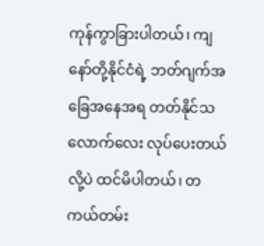ကုန်ကွာခြားပါတယ်၊ ကျနော်တို့နိုင်ငံရဲ့ ဘတ်ဂျက်အခြေအနေအရ တတ်နိုင်သလောက်လေး လုပ်ပေးတယ်လို့ပဲ ထင်မိပါတယ်၊ တကယ်တမ်း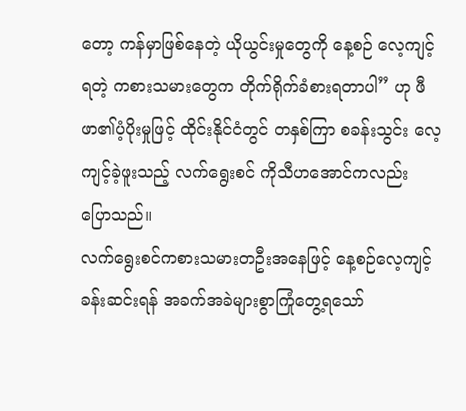တော့ ကန်မှာဖြစ်နေတဲ့ ယိုယွင်းမှုတွေကို နေ့စဉ် လေ့ကျင့်ရတဲ့ ကစားသမားတွေက တိုက်ရိုက်ခံစားရတာပါ” ဟု ဖီဖာ၏ပံ့ပိုးမှုဖြင့် ထိုင်းနိုင်ငံတွင် တနှစ်ကြာ စခန်းသွင်း လေ့ကျင့်ခဲ့ဖူးသည့် လက်ရွေးစင် ကိုသီဟအောင်ကလည်း ပြောသည်။
လက်ရွေးစင်ကစားသမားတဦးအနေဖြင့် နေ့စဉ်လေ့ကျင့်ခန်းဆင်းရန် အခက်အခဲများစွာကြုံတွေ့ရသော်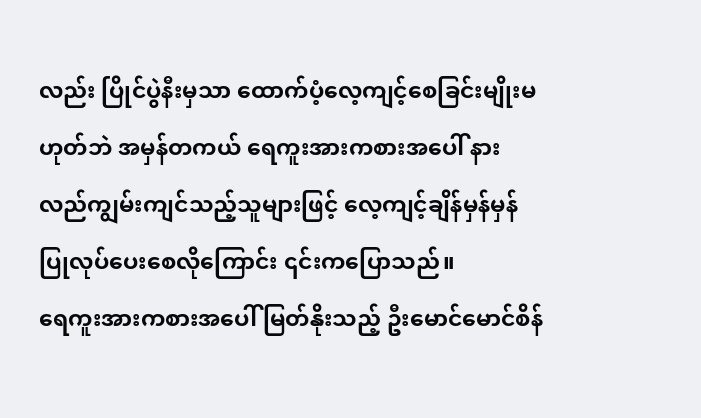လည်း ပြိုင်ပွဲနီးမှသာ ထောက်ပံ့လေ့ကျင့်စေခြင်းမျိုးမဟုတ်ဘဲ အမှန်တကယ် ရေကူးအားကစားအပေါ် နားလည်ကျွမ်းကျင်သည့်သူများဖြင့် လေ့ကျင့်ချိန်မှန်မှန် ပြုလုပ်ပေးစေလိုကြောင်း ၎င်းကပြောသည်။
ရေကူးအားကစားအပေါ် မြတ်နိုးသည့် ဦးမောင်မောင်စိန်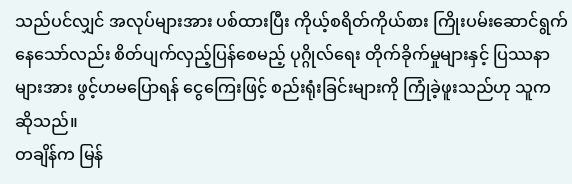သည်ပင်လျှင် အလုပ်များအား ပစ်ထားပြီး ကိုယ့်စရိတ်ကိုယ်စား ကြိုးပမ်းဆောင်ရွက်နေသော်လည်း စိတ်ပျက်လှည့်ပြန်စေမည့် ပုဂ္ဂိုလ်ရေး တိုက်ခိုက်မှုများနှင့် ပြဿနာများအား ဖွင့်ဟမပြောရန် ငွေကြေးဖြင့် စည်းရုံးခြင်းများကို ကြုံခဲ့ဖူးသည်ဟု သူက ဆိုသည်။
တချိန်က မြန်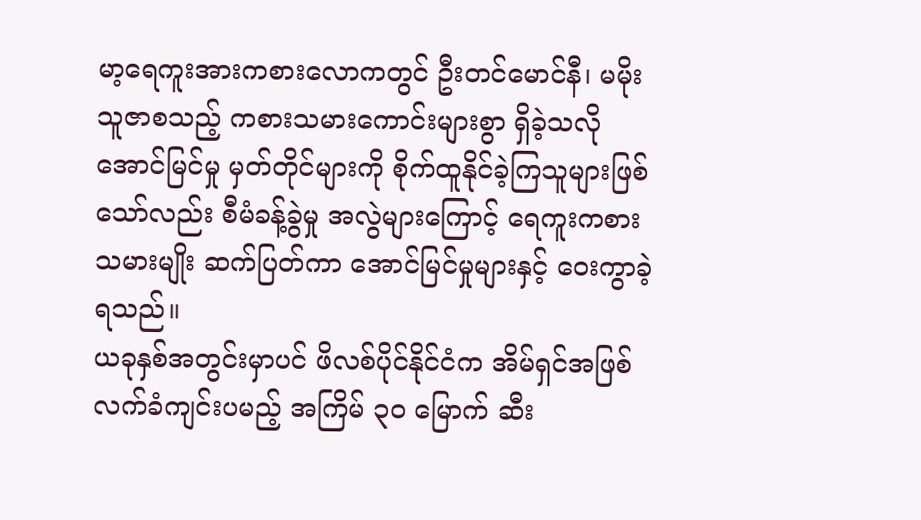မာ့ရေကူးအားကစားလောကတွင် ဦးတင်မောင်နီ၊ မမိုးသူဇာစသည့် ကစားသမားကောင်းများစွာ ရှိခဲ့သလို အောင်မြင်မှု မှတ်တိုင်များကို စိုက်ထူနိုင်ခဲ့ကြသူများဖြစ်သော်လည်း စီမံခန့်ခွဲမှု အလွဲများကြောင့် ရေကူးကစားသမားမျိုး ဆက်ပြတ်ကာ အောင်မြင်မှုများနှင့် ဝေးကွာခဲ့ရသည်။
ယခုနှစ်အတွင်းမှာပင် ဖိလစ်ပိုင်နိုင်ငံက အိမ်ရှင်အဖြစ် လက်ခံကျင်းပမည့် အကြိမ် ၃၀ မြောက် ဆီး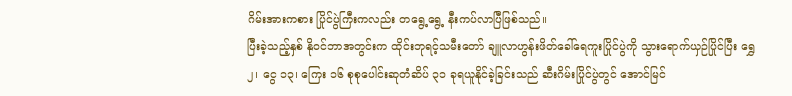ဂိမ်းအားကစား ပြိုင်ပွဲကြီးကလည်း တရွေ့ရွေ့ နီးကပ်လာပြီဖြစ်သည်။
ပြီးခဲ့သည့်နှစ် နိုဝင်ဘာအတွင်းက ထိုင်းဘုရင့်သမီးတော် ချူလာဟွန်းဖိတ်ခေါ်ရေကူးပြိုင်ပွဲကို သွားရောက်ယှဉ်ပြိုင်ပြီး ရွှေ ၂၊ ငွေ ၁၃၊ ကြေး ၁၆ စုစုပေါင်းဆုတံဆိပ် ၃၁ ခုရယူနိုင်ခဲ့ခြင်းသည် ဆီးဂိမ်းပြိုင်ပွဲတွင် အောင်မြင်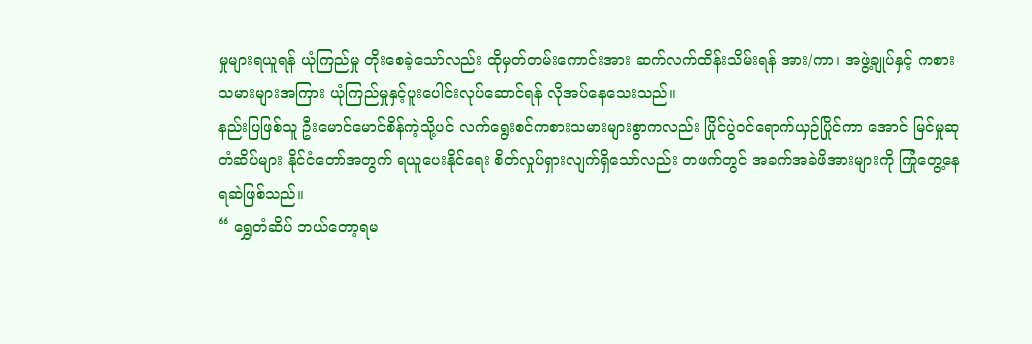မှုများရယူရန် ယုံကြည်မှု တိုးစေခဲ့သော်လည်း ထိုမှတ်တမ်းကောင်းအား ဆက်လက်ထိန်းသိမ်းရန် အား/ကာ၊ အဖွဲ့ချုပ်နှင့် ကစားသမားများအကြား ယုံကြည်မှုနှင့်ပူးပေါင်းလုပ်ဆောင်ရန် လိုအပ်နေသေးသည်။
နည်းပြဖြစ်သူ ဦးမောင်မောင်စိန်ကဲ့သို့ပင် လက်ရွေးစင်ကစားသမားများစွာကလည်း ပြိုင်ပွဲဝင်ရောက်ယှဉ်ပြိုင်ကာ အောင် မြင်မှုဆုတံဆိပ်များ နိုင်ငံတော်အတွက် ရယူပေးနိုင်ရေး စိတ်လှုပ်ရှားလျက်ရှိသော်လည်း တဖက်တွင် အခက်အခဲဖိအားများကို ကြုံတွေ့နေရဆဲဖြစ်သည်။
“ ရွှေတံဆိပ် ဘယ်တော့ရမ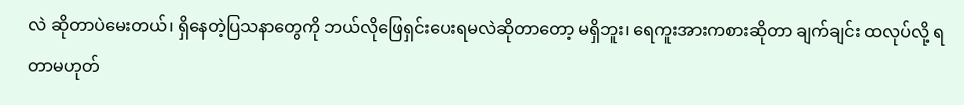လဲ ဆိုတာပဲမေးတယ်၊ ရှိနေတဲ့ပြသနာတွေကို ဘယ်လိုဖြေရှင်းပေးရမလဲဆိုတာတော့ မရှိဘူး၊ ရေကူးအားကစားဆိုတာ ချက်ချင်း ထလုပ်လို့ ရတာမဟုတ်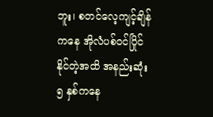ဘူး၊ စတင်လေ့ကျင့်ချိန်ကနေ အိုလံပစ်ဝင်ပြိုင်နိုင်တဲ့အထိ အနည်းဆုံး ၅ နှစ်ကနေ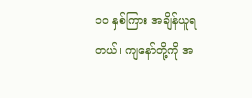၁၀ နှစ်ကြား အချိန်ယူရတယ်၊ ကျနော်တို့ကို အ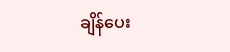ချိန်ပေး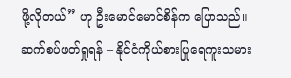ဖို့လိုတယ်” ဟု ဦးမောင်မောင်စိန်က ပြောသည်။
ဆက်စပ်ဖတ်ရှုရန် – နိုင်ငံကိုယ်စားပြုရေကူးသမား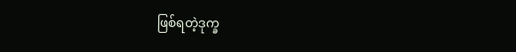ဖြစ်ရတဲ့ဒုက္ခ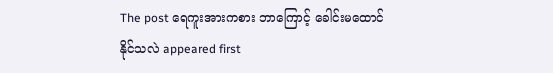The post ရေကူးအားကစား ဘာကြောင့် ခေါင်းမထောင်နိုင်သလဲ appeared first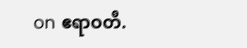on ဧရာဝတီ.